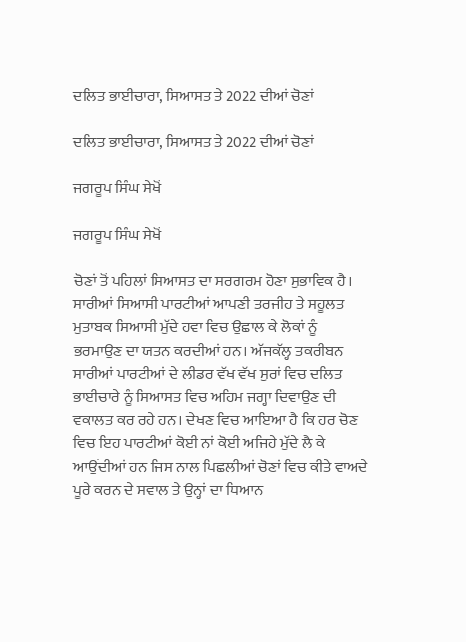ਦਲਿਤ ਭਾਈਚਾਰਾ, ਸਿਆਸਤ ਤੇ 2022 ਦੀਆਂ ਚੋਣਾਂ

ਦਲਿਤ ਭਾਈਚਾਰਾ, ਸਿਆਸਤ ਤੇ 2022 ਦੀਆਂ ਚੋਣਾਂ

ਜਗਰੂਪ ਸਿੰਘ ਸੇਖੋਂ

ਜਗਰੂਪ ਸਿੰਘ ਸੇਖੋਂ

ਚੋਣਾਂ ਤੋਂ ਪਹਿਲਾਂ ਸਿਆਸਤ ਦਾ ਸਰਗਰਮ ਹੋਣਾ ਸੁਭਾਵਿਕ ਹੈ। ਸਾਰੀਆਂ ਸਿਆਸੀ ਪਾਰਟੀਆਂ ਆਪਣੀ ਤਰਜੀਹ ਤੇ ਸਹੂਲਤ ਮੁਤਾਬਕ ਸਿਆਸੀ ਮੁੱਦੇ ਹਵਾ ਵਿਚ ਉਛਾਲ ਕੇ ਲੋਕਾਂ ਨੂੰ ਭਰਮਾਉਣ ਦਾ ਯਤਨ ਕਰਦੀਆਂ ਹਨ। ਅੱਜਕੱਲ੍ਹ ਤਕਰੀਬਨ ਸਾਰੀਆਂ ਪਾਰਟੀਆਂ ਦੇ ਲੀਡਰ ਵੱਖ ਵੱਖ ਸੁਰਾਂ ਵਿਚ ਦਲਿਤ ਭਾਈਚਾਰੇ ਨੂੰ ਸਿਆਸਤ ਵਿਚ ਅਹਿਮ ਜਗ੍ਹਾ ਦਿਵਾਉਣ ਦੀ ਵਕਾਲਤ ਕਰ ਰਹੇ ਹਨ। ਦੇਖਣ ਵਿਚ ਆਇਆ ਹੈ ਕਿ ਹਰ ਚੋਣ ਵਿਚ ਇਹ ਪਾਰਟੀਆਂ ਕੋਈ ਨਾਂ ਕੋਈ ਅਜਿਹੇ ਮੁੱਦੇ ਲੈ ਕੇ ਆਉਂਦੀਆਂ ਹਨ ਜਿਸ ਨਾਲ ਪਿਛਲੀਆਂ ਚੋਣਾਂ ਵਿਚ ਕੀਤੇ ਵਾਅਦੇ ਪੂਰੇ ਕਰਨ ਦੇ ਸਵਾਲ ਤੇ ਉਨ੍ਹਾਂ ਦਾ ਧਿਆਨ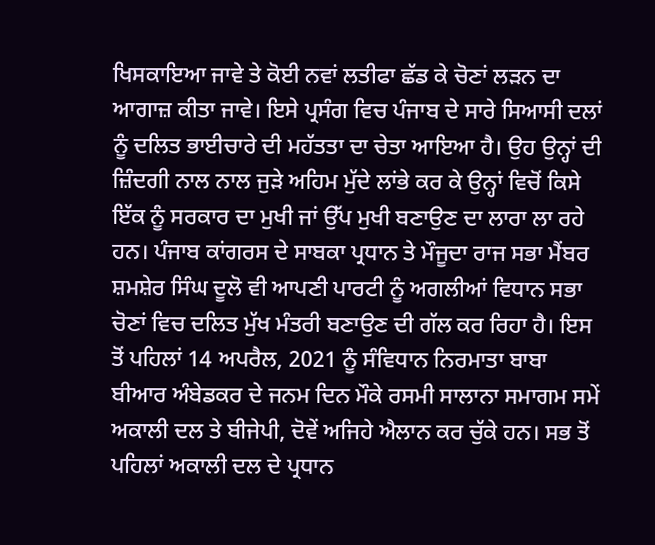ਖਿਸਕਾਇਆ ਜਾਵੇ ਤੇ ਕੋਈ ਨਵਾਂ ਲਤੀਫਾ ਛੱਡ ਕੇ ਚੋਣਾਂ ਲੜਨ ਦਾ ਆਗਾਜ਼ ਕੀਤਾ ਜਾਵੇ। ਇਸੇ ਪ੍ਰਸੰਗ ਵਿਚ ਪੰਜਾਬ ਦੇ ਸਾਰੇ ਸਿਆਸੀ ਦਲਾਂ ਨੂੰ ਦਲਿਤ ਭਾਈਚਾਰੇ ਦੀ ਮਹੱਤਤਾ ਦਾ ਚੇਤਾ ਆਇਆ ਹੈ। ਉਹ ਉਨ੍ਹਾਂ ਦੀ ਜ਼ਿੰਦਗੀ ਨਾਲ ਨਾਲ ਜੁੜੇ ਅਹਿਮ ਮੁੱਦੇ ਲਾਂਭੇ ਕਰ ਕੇ ਉਨ੍ਹਾਂ ਵਿਚੋਂ ਕਿਸੇ ਇੱਕ ਨੂੰ ਸਰਕਾਰ ਦਾ ਮੁਖੀ ਜਾਂ ਉੱਪ ਮੁਖੀ ਬਣਾਉਣ ਦਾ ਲਾਰਾ ਲਾ ਰਹੇ ਹਨ। ਪੰਜਾਬ ਕਾਂਗਰਸ ਦੇ ਸਾਬਕਾ ਪ੍ਰਧਾਨ ਤੇ ਮੌਜੂਦਾ ਰਾਜ ਸਭਾ ਮੈਂਬਰ ਸ਼ਮਸ਼ੇਰ ਸਿੰਘ ਦੂਲੋ ਵੀ ਆਪਣੀ ਪਾਰਟੀ ਨੂੰ ਅਗਲੀਆਂ ਵਿਧਾਨ ਸਭਾ ਚੋਣਾਂ ਵਿਚ ਦਲਿਤ ਮੁੱਖ ਮੰਤਰੀ ਬਣਾਉਣ ਦੀ ਗੱਲ ਕਰ ਰਿਹਾ ਹੈ। ਇਸ ਤੋਂ ਪਹਿਲਾਂ 14 ਅਪਰੈਲ, 2021 ਨੂੰ ਸੰਵਿਧਾਨ ਨਿਰਮਾਤਾ ਬਾਬਾ ਬੀਆਰ ਅੰਬੇਡਕਰ ਦੇ ਜਨਮ ਦਿਨ ਮੌਕੇ ਰਸਮੀ ਸਾਲਾਨਾ ਸਮਾਗਮ ਸਮੇਂ ਅਕਾਲੀ ਦਲ ਤੇ ਬੀਜੇਪੀ, ਦੋਵੇਂ ਅਜਿਹੇ ਐਲਾਨ ਕਰ ਚੁੱਕੇ ਹਨ। ਸਭ ਤੋਂ ਪਹਿਲਾਂ ਅਕਾਲੀ ਦਲ ਦੇ ਪ੍ਰਧਾਨ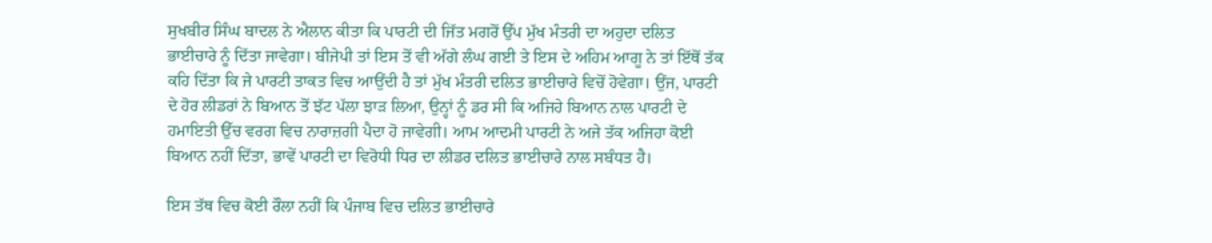ਸੁਖਬੀਰ ਸਿੰਘ ਬਾਦਲ ਨੇ ਐਲਾਨ ਕੀਤਾ ਕਿ ਪਾਰਟੀ ਦੀ ਜਿੱਤ ਮਗਰੋਂ ਉੱਪ ਮੁੱਖ ਮੰਤਰੀ ਦਾ ਅਹੁਦਾ ਦਲਿਤ ਭਾਈਚਾਰੇ ਨੂੰ ਦਿੱਤਾ ਜਾਵੇਗਾ। ਬੀਜੇਪੀ ਤਾਂ ਇਸ ਤੋਂ ਵੀ ਅੱਗੇ ਲੰਘ ਗਈ ਤੇ ਇਸ ਦੇ ਅਹਿਮ ਆਗੂ ਨੇ ਤਾਂ ਇੱਥੋਂ ਤੱਕ ਕਹਿ ਦਿੱਤਾ ਕਿ ਜੇ ਪਾਰਟੀ ਤਾਕਤ ਵਿਚ ਆਉਂਦੀ ਹੈ ਤਾਂ ਮੁੱਖ ਮੰਤਰੀ ਦਲਿਤ ਭਾਈਚਾਰੇ ਵਿਚੋਂ ਹੋਵੇਗਾ। ਉਂਜ, ਪਾਰਟੀ ਦੇ ਹੋਰ ਲੀਡਰਾਂ ਨੇ ਬਿਆਨ ਤੋਂ ਝੱਟ ਪੱਲਾ ਝਾੜ ਲਿਆ, ਉਨ੍ਹਾਂ ਨੂੰ ਡਰ ਸੀ ਕਿ ਅਜਿਹੇ ਬਿਆਨ ਨਾਲ ਪਾਰਟੀ ਦੇ ਹਮਾਇਤੀ ਉੱਚ ਵਰਗ ਵਿਚ ਨਾਰਾਜ਼ਗੀ ਪੈਦਾ ਹੋ ਜਾਵੇਗੀ। ਆਮ ਆਦਮੀ ਪਾਰਟੀ ਨੇ ਅਜੇ ਤੱਕ ਅਜਿਹਾ ਕੋਈ ਬਿਆਨ ਨਹੀਂ ਦਿੱਤਾ, ਭਾਵੇਂ ਪਾਰਟੀ ਦਾ ਵਿਰੋਧੀ ਧਿਰ ਦਾ ਲੀਡਰ ਦਲਿਤ ਭਾਈਚਾਰੇ ਨਾਲ ਸਬੰਧਤ ਹੈ।

ਇਸ ਤੱਥ ਵਿਚ ਕੋਈ ਰੌਲਾ ਨਹੀਂ ਕਿ ਪੰਜਾਬ ਵਿਚ ਦਲਿਤ ਭਾਈਚਾਰੇ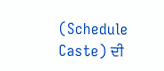(Schedule Caste) ਦੀ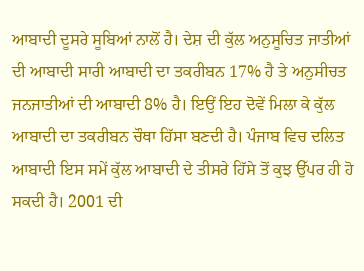ਆਬਾਦੀ ਦੂਸਰੇ ਸੂਬਿਆਂ ਨਾਲੋਂ ਹੈ। ਦੇਸ਼ ਦੀ ਕੁੱਲ ਅਨੁਸੂਚਿਤ ਜਾਤੀਆਂ ਦੀ ਆਬਾਦੀ ਸਾਰੀ ਆਬਾਦੀ ਦਾ ਤਕਰੀਬਨ 17% ਹੈ ਤੇ ਅਨੁਸੀਚਤ ਜਨਜਾਤੀਆਂ ਦੀ ਆਬਾਦੀ 8% ਹੈ। ਇਉਂ ਇਹ ਦੋਵੇਂ ਮਿਲਾ ਕੇ ਕੁੱਲ ਆਬਾਦੀ ਦਾ ਤਕਰੀਬਨ ਚੌਥਾ ਹਿੱਸਾ ਬਣਦੀ ਹੈ। ਪੰਜਾਬ ਵਿਚ ਦਲਿਤ ਆਬਾਦੀ ਇਸ ਸਮੇਂ ਕੁੱਲ ਆਬਾਦੀ ਦੇ ਤੀਸਰੇ ਹਿੱਸੇ ਤੋਂ ਕੁਝ ਉੱਪਰ ਹੀ ਹੋ ਸਕਦੀ ਹੈ। 2001 ਦੀ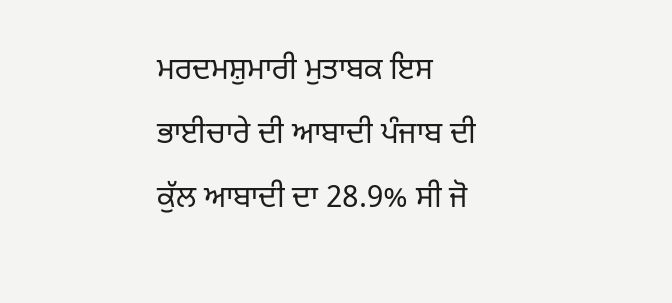ਮਰਦਮਸ਼ੁਮਾਰੀ ਮੁਤਾਬਕ ਇਸ ਭਾਈਚਾਰੇ ਦੀ ਆਬਾਦੀ ਪੰਜਾਬ ਦੀ ਕੁੱਲ ਆਬਾਦੀ ਦਾ 28.9% ਸੀ ਜੋ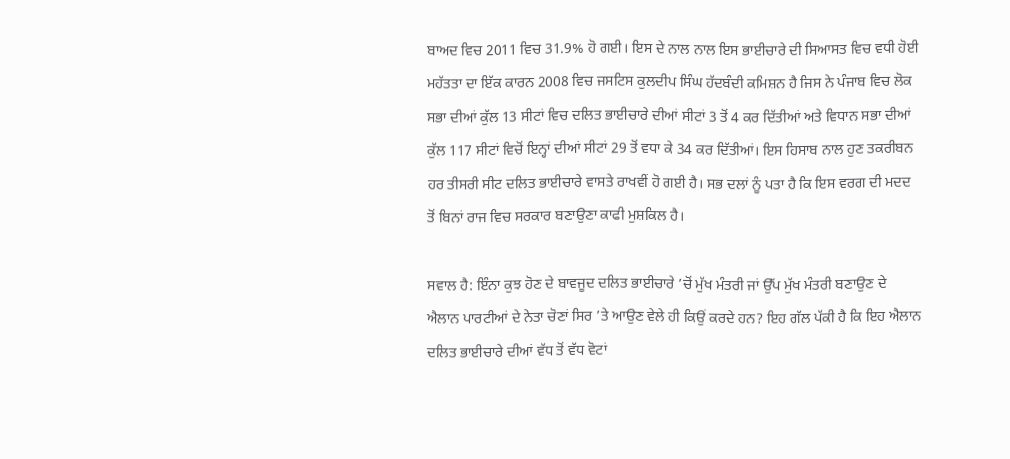ਬਾਅਦ ਵਿਚ 2011 ਵਿਚ 31.9% ਹੋ ਗਈ। ਇਸ ਦੇ ਨਾਲ ਨਾਲ ਇਸ ਭਾਈਚਾਰੇ ਦੀ ਸਿਆਸਤ ਵਿਚ ਵਧੀ ਹੋਈ ਮਹੱਤਤਾ ਦਾ ਇੱਕ ਕਾਰਨ 2008 ਵਿਚ ਜਸਟਿਸ ਕੁਲਦੀਪ ਸਿੰਘ ਹੱਦਬੰਦੀ ਕਮਿਸ਼ਨ ਹੈ ਜਿਸ ਨੇ ਪੰਜਾਬ ਵਿਚ ਲੋਕ ਸਭਾ ਦੀਆਂ ਕੁੱਲ 13 ਸੀਟਾਂ ਵਿਚ ਦਲਿਤ ਭਾਈਚਾਰੇ ਦੀਆਂ ਸੀਟਾਂ 3 ਤੋਂ 4 ਕਰ ਦਿੱਤੀਆਂ ਅਤੇ ਵਿਧਾਨ ਸਭਾ ਦੀਆਂ ਕੁੱਲ 117 ਸੀਟਾਂ ਵਿਚੋਂ ਇਨ੍ਹਾਂ ਦੀਆਂ ਸੀਟਾਂ 29 ਤੋਂ ਵਧਾ ਕੇ 34 ਕਰ ਦਿੱਤੀਆਂ। ਇਸ ਹਿਸਾਬ ਨਾਲ ਹੁਣ ਤਕਰੀਬਨ ਹਰ ਤੀਸਰੀ ਸੀਟ ਦਲਿਤ ਭਾਈਚਾਰੇ ਵਾਸਤੇ ਰਾਖਵੀਂ ਹੋ ਗਈ ਹੈ। ਸਭ ਦਲਾਂ ਨੂੰ ਪਤਾ ਹੈ ਕਿ ਇਸ ਵਰਗ ਦੀ ਮਦਦ ਤੋਂ ਬਿਨਾਂ ਰਾਜ ਵਿਚ ਸਰਕਾਰ ਬਣਾਉਣਾ ਕਾਫੀ ਮੁਸ਼ਕਿਲ ਹੈ।

ਸਵਾਲ ਹੈ: ਇੰਨਾ ਕੁਝ ਹੋਣ ਦੇ ਬਾਵਜੂਦ ਦਲਿਤ ਭਾਈਚਾਰੇ ’ਚੋਂ ਮੁੱਖ ਮੰਤਰੀ ਜਾਂ ਉੱਪ ਮੁੱਖ ਮੰਤਰੀ ਬਣਾਉਣ ਦੇ ਐਲਾਨ ਪਾਰਟੀਆਂ ਦੇ ਨੇਤਾ ਚੋਣਾਂ ਸਿਰ ’ਤੇ ਆਉਣ ਵੇਲੇ ਹੀ ਕਿਉਂ ਕਰਦੇ ਹਨ? ਇਹ ਗੱਲ ਪੱਕੀ ਹੈ ਕਿ ਇਹ ਐਲਾਨ ਦਲਿਤ ਭਾਈਚਾਰੇ ਦੀਆਂ ਵੱਧ ਤੋਂ ਵੱਧ ਵੋਟਾਂ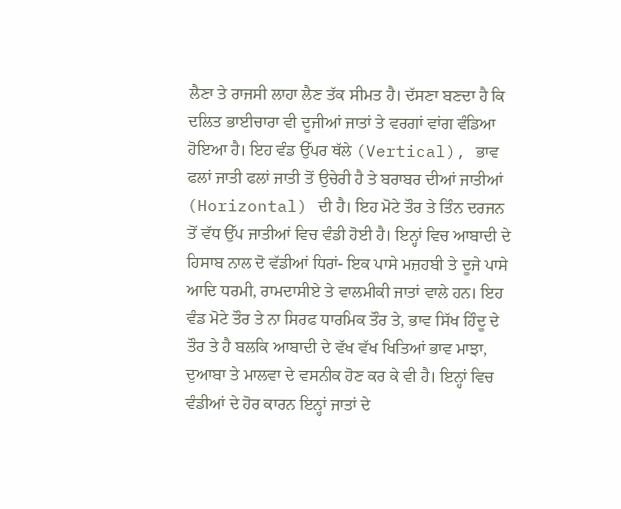ਲੈਣਾ ਤੇ ਰਾਜਸੀ ਲਾਹਾ ਲੈਣ ਤੱਕ ਸੀਮਤ ਹੈ। ਦੱਸਣਾ ਬਣਦਾ ਹੈ ਕਿ ਦਲਿਤ ਭਾਈਚਾਰਾ ਵੀ ਦੂਜੀਆਂ ਜਾਤਾਂ ਤੇ ਵਰਗਾਂ ਵਾਂਗ ਵੰਡਿਆ ਹੋਇਆ ਹੈ। ਇਹ ਵੰਡ ਉੱਪਰ ਥੱਲੇ (Vertical), ਭਾਵ ਫਲਾਂ ਜਾਤੀ ਫਲਾਂ ਜਾਤੀ ਤੋਂ ਉਚੇਰੀ ਹੈ ਤੇ ਬਰਾਬਰ ਦੀਆਂ ਜਾਤੀਆਂ (Horizontal) ਦੀ ਹੈ। ਇਹ ਮੋਟੇ ਤੌਰ ਤੇ ਤਿੰਨ ਦਰਜਨ ਤੋਂ ਵੱਧ ਉੱਪ ਜਾਤੀਆਂ ਵਿਚ ਵੰਡੀ ਹੋਈ ਹੈ। ਇਨ੍ਹਾਂ ਵਿਚ ਆਬਾਦੀ ਦੇ ਹਿਸਾਬ ਨਾਲ ਦੋ ਵੱਡੀਆਂ ਧਿਰਾਂ- ਇਕ ਪਾਸੇ ਮਜ਼ਹਬੀ ਤੇ ਦੂਜੇ ਪਾਸੇ ਆਦਿ ਧਰਮੀ, ਰਾਮਦਾਸੀਏ ਤੇ ਵਾਲਮੀਕੀ ਜਾਤਾਂ ਵਾਲੇ ਹਨ। ਇਹ ਵੰਡ ਮੋਟੇ ਤੌਰ ਤੇ ਨਾ ਸਿਰਫ ਧਾਰਮਿਕ ਤੌਰ ਤੇ, ਭਾਵ ਸਿੱਖ ਹਿੰਦੂ ਦੇ ਤੌਰ ਤੇ ਹੈ ਬਲਕਿ ਆਬਾਦੀ ਦੇ ਵੱਖ ਵੱਖ ਖਿਤਿਆਂ ਭਾਵ ਮਾਝਾ, ਦੁਆਬਾ ਤੇ ਮਾਲਵਾ ਦੇ ਵਸਨੀਕ ਹੋਣ ਕਰ ਕੇ ਵੀ ਹੈ। ਇਨ੍ਹਾਂ ਵਿਚ ਵੰਡੀਆਂ ਦੇ ਹੋਰ ਕਾਰਨ ਇਨ੍ਹਾਂ ਜਾਤਾਂ ਦੇ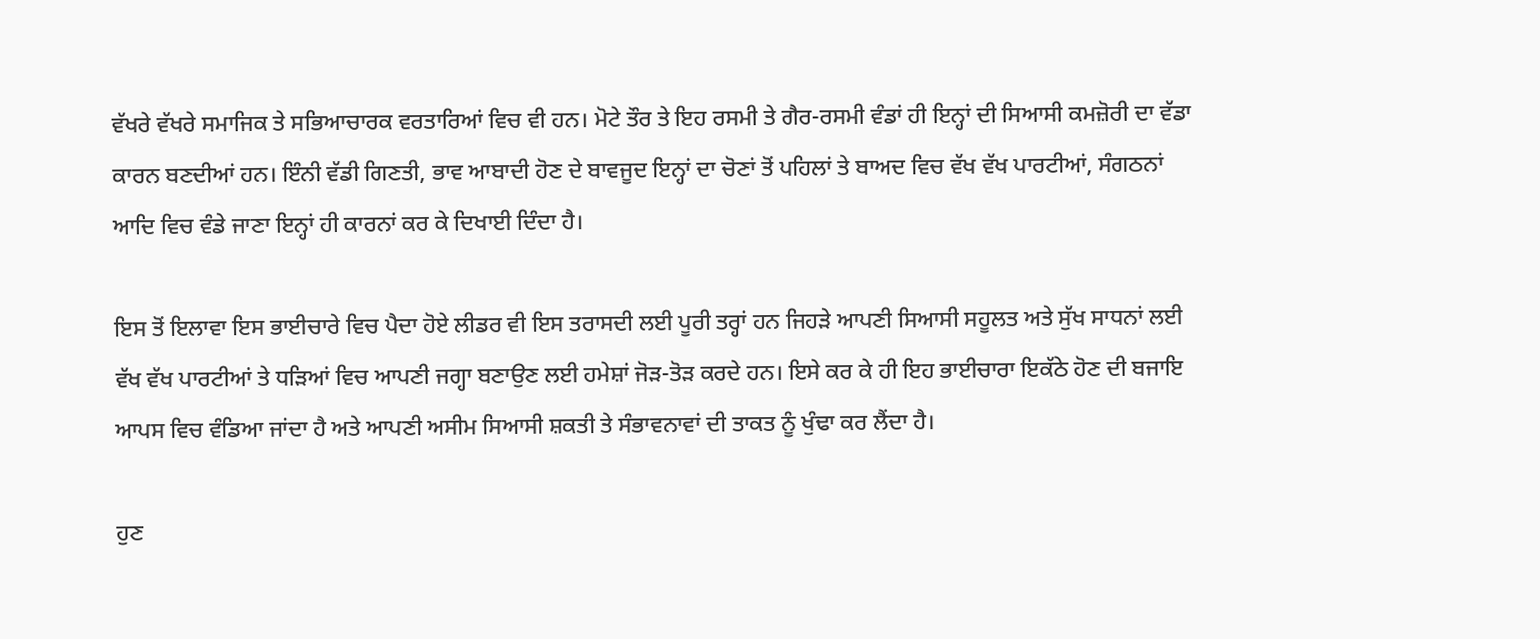ਵੱਖਰੇ ਵੱਖਰੇ ਸਮਾਜਿਕ ਤੇ ਸਭਿਆਚਾਰਕ ਵਰਤਾਰਿਆਂ ਵਿਚ ਵੀ ਹਨ। ਮੋਟੇ ਤੌਰ ਤੇ ਇਹ ਰਸਮੀ ਤੇ ਗੈਰ-ਰਸਮੀ ਵੰਡਾਂ ਹੀ ਇਨ੍ਹਾਂ ਦੀ ਸਿਆਸੀ ਕਮਜ਼ੋਰੀ ਦਾ ਵੱਡਾ ਕਾਰਨ ਬਣਦੀਆਂ ਹਨ। ਇੰਨੀ ਵੱਡੀ ਗਿਣਤੀ, ਭਾਵ ਆਬਾਦੀ ਹੋਣ ਦੇ ਬਾਵਜੂਦ ਇਨ੍ਹਾਂ ਦਾ ਚੋਣਾਂ ਤੋਂ ਪਹਿਲਾਂ ਤੇ ਬਾਅਦ ਵਿਚ ਵੱਖ ਵੱਖ ਪਾਰਟੀਆਂ, ਸੰਗਠਨਾਂ ਆਦਿ ਵਿਚ ਵੰਡੇ ਜਾਣਾ ਇਨ੍ਹਾਂ ਹੀ ਕਾਰਨਾਂ ਕਰ ਕੇ ਦਿਖਾਈ ਦਿੰਦਾ ਹੈ।

ਇਸ ਤੋਂ ਇਲਾਵਾ ਇਸ ਭਾਈਚਾਰੇ ਵਿਚ ਪੈਦਾ ਹੋਏ ਲੀਡਰ ਵੀ ਇਸ ਤਰਾਸਦੀ ਲਈ ਪੂਰੀ ਤਰ੍ਹਾਂ ਹਨ ਜਿਹੜੇ ਆਪਣੀ ਸਿਆਸੀ ਸਹੂਲਤ ਅਤੇ ਸੁੱਖ ਸਾਧਨਾਂ ਲਈ ਵੱਖ ਵੱਖ ਪਾਰਟੀਆਂ ਤੇ ਧੜਿਆਂ ਵਿਚ ਆਪਣੀ ਜਗ੍ਹਾ ਬਣਾਉਣ ਲਈ ਹਮੇਸ਼ਾਂ ਜੋੜ-ਤੋੜ ਕਰਦੇ ਹਨ। ਇਸੇ ਕਰ ਕੇ ਹੀ ਇਹ ਭਾਈਚਾਰਾ ਇਕੱਠੇ ਹੋਣ ਦੀ ਬਜਾਇ ਆਪਸ ਵਿਚ ਵੰਡਿਆ ਜਾਂਦਾ ਹੈ ਅਤੇ ਆਪਣੀ ਅਸੀਮ ਸਿਆਸੀ ਸ਼ਕਤੀ ਤੇ ਸੰਭਾਵਨਾਵਾਂ ਦੀ ਤਾਕਤ ਨੂੰ ਖੁੰਢਾ ਕਰ ਲੈਂਦਾ ਹੈ।

ਹੁਣ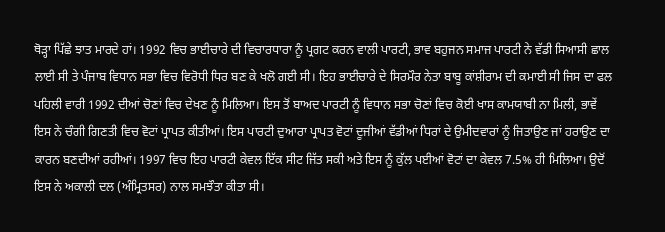ਥੋੜ੍ਹਾ ਪਿੱਛੇ ਝਾਤ ਮਾਰਦੇ ਹਾਂ। 1992 ਵਿਚ ਭਾਈਚਾਰੇ ਦੀ ਵਿਚਾਰਧਾਰਾ ਨੂੰ ਪ੍ਰਗਟ ਕਰਨ ਵਾਲੀ ਪਾਰਟੀ, ਭਾਵ ਬਹੁਜਨ ਸਮਾਜ ਪਾਰਟੀ ਨੇ ਵੱਡੀ ਸਿਆਸੀ ਛਾਲ ਲਾਈ ਸੀ ਤੇ ਪੰਜਾਬ ਵਿਧਾਨ ਸਭਾ ਵਿਚ ਵਿਰੋਧੀ ਧਿਰ ਬਣ ਕੇ ਖਲੋ ਗਈ ਸੀ। ਇਹ ਭਾਈਚਾਰੇ ਦੇ ਸਿਰਮੌਰ ਨੇਤਾ ਬਾਬੂ ਕਾਂਸ਼ੀਰਾਮ ਦੀ ਕਮਾਈ ਸੀ ਜਿਸ ਦਾ ਫਲ ਪਹਿਲੀ ਵਾਰੀ 1992 ਦੀਆਂ ਚੋਣਾਂ ਵਿਚ ਦੇਖਣ ਨੂੰ ਮਿਲਿਆ। ਇਸ ਤੋਂ ਬਾਅਦ ਪਾਰਟੀ ਨੂੰ ਵਿਧਾਨ ਸਭਾ ਚੋਣਾਂ ਵਿਚ ਕੋਈ ਖਾਸ ਕਾਮਯਾਬੀ ਨਾ ਮਿਲੀ, ਭਾਵੇਂ ਇਸ ਨੇ ਚੰਗੀ ਗਿਣਤੀ ਵਿਚ ਵੋਟਾਂ ਪ੍ਰਾਪਤ ਕੀਤੀਆਂ। ਇਸ ਪਾਰਟੀ ਦੁਆਰਾ ਪ੍ਰਾਪਤ ਵੋਟਾਂ ਦੂਜੀਆਂ ਵੱਡੀਆਂ ਧਿਰਾਂ ਦੇ ਉਮੀਦਵਾਰਾਂ ਨੂੰ ਜਿਤਾਉਣ ਜਾਂ ਹਰਾਉਣ ਦਾ ਕਾਰਨ ਬਣਦੀਆਂ ਰਹੀਆਂ। 1997 ਵਿਚ ਇਹ ਪਾਰਟੀ ਕੇਵਲ ਇੱਕ ਸੀਟ ਜਿੱਤ ਸਕੀ ਅਤੇ ਇਸ ਨੂੰ ਕੁੱਲ ਪਈਆਂ ਵੋਟਾਂ ਦਾ ਕੇਵਲ 7.5% ਹੀ ਮਿਲਿਆ। ਉਦੋਂ ਇਸ ਨੇ ਅਕਾਲੀ ਦਲ (ਅੰਮ੍ਰਿਤਸਰ) ਨਾਲ ਸਮਝੌਤਾ ਕੀਤਾ ਸੀ।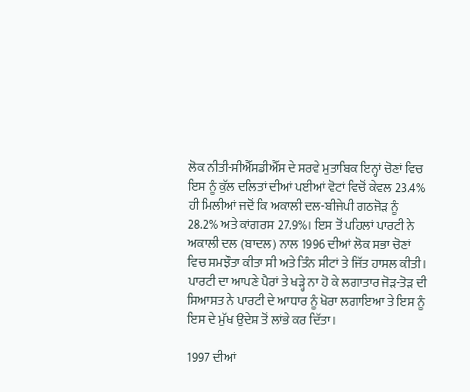ਲੋਕ ਨੀਤੀ-ਸੀਐੱਸਡੀਐੱਸ ਦੇ ਸਰਵੇ ਮੁਤਾਬਿਕ ਇਨ੍ਹਾਂ ਚੋਣਾਂ ਵਿਚ ਇਸ ਨੂੰ ਕੁੱਲ ਦਲਿਤਾਂ ਦੀਆਂ ਪਈਆਂ ਵੋਟਾਂ ਵਿਚੋਂ ਕੇਵਲ 23.4% ਹੀ ਮਿਲੀਆਂ ਜਦੋਂ ਕਿ ਅਕਾਲੀ ਦਲ-ਬੀਜੇਪੀ ਗਠਜੋੜ ਨੂੰ 28.2% ਅਤੇ ਕਾਂਗਰਸ 27.9%। ਇਸ ਤੋਂ ਪਹਿਲਾਂ ਪਾਰਟੀ ਨੇ ਅਕਾਲੀ ਦਲ (ਬਾਦਲ) ਨਾਲ 1996 ਦੀਆਂ ਲੋਕ ਸਭਾ ਚੋਣਾਂ ਵਿਚ ਸਮਝੌਤਾ ਕੀਤਾ ਸੀ ਅਤੇ ਤਿੰਨ ਸੀਟਾਂ ਤੇ ਜਿੱਤ ਹਾਸਲ ਕੀਤੀ। ਪਾਰਟੀ ਦਾ ਆਪਣੇ ਪੈਰਾਂ ਤੇ ਖੜ੍ਹੇ ਨਾ ਹੋ ਕੇ ਲਗਾਤਾਰ ਜੋੜ-ਤੋੜ ਦੀ ਸਿਆਸਤ ਨੇ ਪਾਰਟੀ ਦੇ ਆਧਾਰ ਨੂੰ ਖੋਰਾ ਲਗਾਇਆ ਤੇ ਇਸ ਨੂੰ ਇਸ ਦੇ ਮੁੱਖ ਉਦੇਸ਼ ਤੋਂ ਲਾਂਭੇ ਕਰ ਦਿੱਤਾ।

1997 ਦੀਆਂ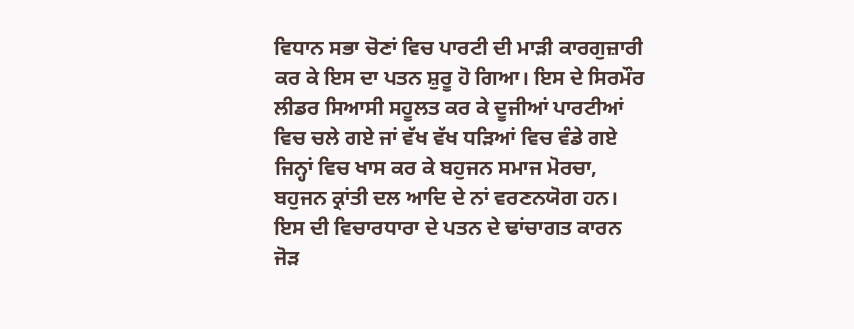ਵਿਧਾਨ ਸਭਾ ਚੋਣਾਂ ਵਿਚ ਪਾਰਟੀ ਦੀ ਮਾੜੀ ਕਾਰਗੁਜ਼ਾਰੀ ਕਰ ਕੇ ਇਸ ਦਾ ਪਤਨ ਸ਼ੁਰੂ ਹੋ ਗਿਆ। ਇਸ ਦੇ ਸਿਰਮੌਰ ਲੀਡਰ ਸਿਆਸੀ ਸਹੂਲਤ ਕਰ ਕੇ ਦੂਜੀਆਂ ਪਾਰਟੀਆਂ ਵਿਚ ਚਲੇ ਗਏ ਜਾਂ ਵੱਖ ਵੱਖ ਧੜਿਆਂ ਵਿਚ ਵੰਡੇ ਗਏ ਜਿਨ੍ਹਾਂ ਵਿਚ ਖਾਸ ਕਰ ਕੇ ਬਹੁਜਨ ਸਮਾਜ ਮੋਰਚਾ, ਬਹੁਜਨ ਕ੍ਰਾਂਤੀ ਦਲ ਆਦਿ ਦੇ ਨਾਂ ਵਰਣਨਯੋਗ ਹਨ। ਇਸ ਦੀ ਵਿਚਾਰਧਾਰਾ ਦੇ ਪਤਨ ਦੇ ਢਾਂਚਾਗਤ ਕਾਰਨ ਜੋੜ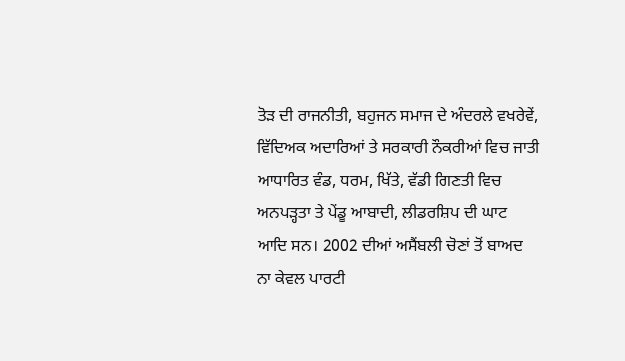ਤੋੜ ਦੀ ਰਾਜਨੀਤੀ, ਬਹੁਜਨ ਸਮਾਜ ਦੇ ਅੰਦਰਲੇ ਵਖਰੇਵੇਂ, ਵਿੱਦਿਅਕ ਅਦਾਰਿਆਂ ਤੇ ਸਰਕਾਰੀ ਨੌਕਰੀਆਂ ਵਿਚ ਜਾਤੀ ਆਧਾਰਿਤ ਵੰਡ, ਧਰਮ, ਖਿੱਤੇ, ਵੱਡੀ ਗਿਣਤੀ ਵਿਚ ਅਨਪੜ੍ਹਤਾ ਤੇ ਪੇਂਡੂ ਆਬਾਦੀ, ਲੀਡਰਸ਼ਿਪ ਦੀ ਘਾਟ ਆਦਿ ਸਨ। 2002 ਦੀਆਂ ਅਸੈਂਬਲੀ ਚੋਣਾਂ ਤੋਂ ਬਾਅਦ ਨਾ ਕੇਵਲ ਪਾਰਟੀ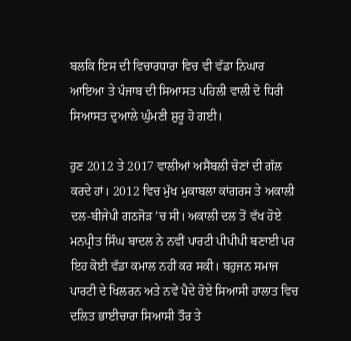ਬਲਕਿ ਇਸ ਦੀ ਵਿਚਾਰਧਾਰਾ ਵਿਚ ਵੀ ਵੱਡਾ ਨਿਘਾਰ ਆਇਆ ਤੇ ਪੰਜਾਬ ਦੀ ਸਿਆਸਤ ਪਹਿਲੀ ਵਾਲੀ ਦੋ ਧਿਰੀ ਸਿਆਸਤ ਦੁਆਲੇ ਘੁੰਮਣੀ ਸ਼ੁਰੂ ਹੋ ਗਈ।

ਹੁਣ 2012 ਤੇ 2017 ਵਾਲੀਆਂ ਅਸੈਂਬਲੀ ਚੋਣਾਂ ਦੀ ਗੱਲ ਕਰਦੇ ਹਾਂ। 2012 ਵਿਚ ਮੁੱਖ ਮੁਕਾਬਲਾ ਕਾਂਗਰਸ ਤੇ ਅਕਾਲੀ ਦਲ-ਬੀਜੇਪੀ ਗਠਜੋੜ ’ਚ ਸੀ। ਅਕਾਲੀ ਦਲ ਤੋਂ ਵੱਖ ਹੋਏ ਮਨਪ੍ਰੀਤ ਸਿੰਘ ਬਾਦਲ ਨੇ ਨਵੀਂ ਪਾਰਟੀ ਪੀਪੀਪੀ ਬਣਾਈ ਪਰ ਇਹ ਕੋਈ ਵੱਡਾ ਕਮਾਲ ਨਹੀਂ ਕਰ ਸਕੀ। ਬਹੁਜਨ ਸਮਾਜ ਪਾਰਟੀ ਦੇ ਖਿਲਰਨ ਅਤੇ ਨਵੇਂ ਪੈਦੇ ਹੋਏ ਸਿਆਸੀ ਹਾਲਾਤ ਵਿਚ ਦਲਿਤ ਭਾਈਚਾਰਾ ਸਿਆਸੀ ਤੌਰ ਤੇ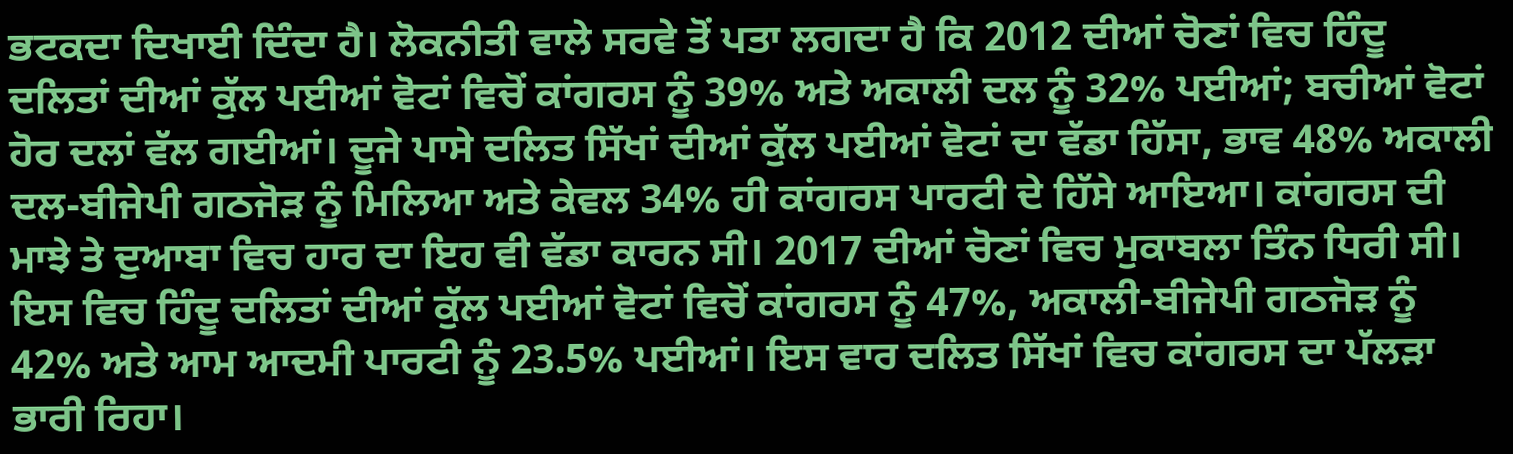ਭਟਕਦਾ ਦਿਖਾਈ ਦਿੰਦਾ ਹੈ। ਲੋਕਨੀਤੀ ਵਾਲੇ ਸਰਵੇ ਤੋਂ ਪਤਾ ਲਗਦਾ ਹੈ ਕਿ 2012 ਦੀਆਂ ਚੋਣਾਂ ਵਿਚ ਹਿੰਦੂ ਦਲਿਤਾਂ ਦੀਆਂ ਕੁੱਲ ਪਈਆਂ ਵੋਟਾਂ ਵਿਚੋਂ ਕਾਂਗਰਸ ਨੂੰ 39% ਅਤੇ ਅਕਾਲੀ ਦਲ ਨੂੰ 32% ਪਈਆਂ; ਬਚੀਆਂ ਵੋਟਾਂ ਹੋਰ ਦਲਾਂ ਵੱਲ ਗਈਆਂ। ਦੂਜੇ ਪਾਸੇ ਦਲਿਤ ਸਿੱਖਾਂ ਦੀਆਂ ਕੁੱਲ ਪਈਆਂ ਵੋਟਾਂ ਦਾ ਵੱਡਾ ਹਿੱਸਾ, ਭਾਵ 48% ਅਕਾਲੀ ਦਲ-ਬੀਜੇਪੀ ਗਠਜੋੜ ਨੂੰ ਮਿਲਿਆ ਅਤੇ ਕੇਵਲ 34% ਹੀ ਕਾਂਗਰਸ ਪਾਰਟੀ ਦੇ ਹਿੱਸੇ ਆਇਆ। ਕਾਂਗਰਸ ਦੀ ਮਾਝੇ ਤੇ ਦੁਆਬਾ ਵਿਚ ਹਾਰ ਦਾ ਇਹ ਵੀ ਵੱਡਾ ਕਾਰਨ ਸੀ। 2017 ਦੀਆਂ ਚੋਣਾਂ ਵਿਚ ਮੁਕਾਬਲਾ ਤਿੰਨ ਧਿਰੀ ਸੀ। ਇਸ ਵਿਚ ਹਿੰਦੂ ਦਲਿਤਾਂ ਦੀਆਂ ਕੁੱਲ ਪਈਆਂ ਵੋਟਾਂ ਵਿਚੋਂ ਕਾਂਗਰਸ ਨੂੰ 47%, ਅਕਾਲੀ-ਬੀਜੇਪੀ ਗਠਜੋੜ ਨੂੰ 42% ਅਤੇ ਆਮ ਆਦਮੀ ਪਾਰਟੀ ਨੂੰ 23.5% ਪਈਆਂ। ਇਸ ਵਾਰ ਦਲਿਤ ਸਿੱਖਾਂ ਵਿਚ ਕਾਂਗਰਸ ਦਾ ਪੱਲੜਾ ਭਾਰੀ ਰਿਹਾ।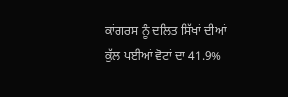ਕਾਂਗਰਸ ਨੂੰ ਦਲਿਤ ਸਿੱਖਾਂ ਦੀਆਂ ਕੁੱਲ ਪਈਆਂ ਵੋਟਾਂ ਦਾ 41.9%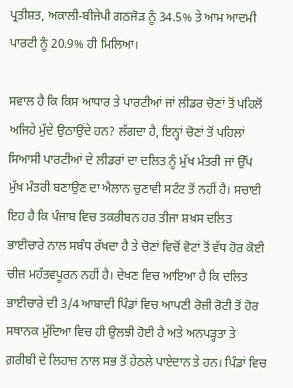ਪ੍ਰਤੀਸ਼ਤ, ਅਕਾਲੀ-ਬੀਜੇਪੀ ਗਠਜੋੜ ਨੂੰ 34.5% ਤੇ ਆਮ ਆਦਮੀ ਪਾਰਟੀ ਨੂੰ 20.9% ਹੀ ਮਿਲਿਆ।

ਸਵਾਲ ਹੈ ਕਿ ਕਿਸ ਆਧਾਰ ਤੇ ਪਾਰਟੀਆਂ ਜਾਂ ਲੀਡਰ ਚੋਣਾਂ ਤੋਂ ਪਹਿਲੋਂ ਅਜਿਹੇ ਮੁੱਦੇ ਉਠਾਉਂਦੇ ਹਨ? ਲੱਗਦਾ ਹੈ, ਇਨ੍ਹਾਂ ਚੋਣਾਂ ਤੋਂ ਪਹਿਲਾਂ ਸਿਆਸੀ ਪਾਰਟੀਆਂ ਦੇ ਲੀਡਰਾਂ ਦਾ ਦਲਿਤ ਨੂੰ ਮੁੱਖ ਮੰਤਰੀ ਜਾਂ ਉੱਪ ਮੁੱਖ ਮੰਤਰੀ ਬਣਾਉਣ ਦਾ ਐਲਾਨ ਚੁਣਾਵੀ ਸਟੰਟ ਤੋਂ ਨਹੀਂ ਹੈ। ਸਚਾਈ ਇਹ ਹੈ ਕਿ ਪੰਜਾਬ ਵਿਚ ਤਕਰੀਬਨ ਹਰ ਤੀਜਾ ਸ਼ਖ਼ਸ ਦਲਿਤ ਭਾਈਚਾਰੇ ਨਾਲ ਸਬੰਧ ਰੱਖਦਾ ਹੈ ਤੇ ਚੋਣਾਂ ਵਿਚੋਂ ਵੋਟਾਂ ਤੋਂ ਵੱਧ ਹੋਰ ਕੋਈ ਚੀਜ਼ ਮਹੱਤਵਪੂਰਨ ਨਹੀਂ ਹੈ। ਦੇਖਣ ਵਿਚ ਆਇਆ ਹੈ ਕਿ ਦਲਿਤ ਭਾਈਚਾਰੇ ਦੀ 3/4 ਆਬਾਦੀ ਪਿੰਡਾਂ ਵਿਚ ਆਪਣੀ ਰੋਜ਼ੀ ਰੋਟੀ ਤੋਂ ਹੋਰ ਸਥਾਨਕ ਮੁੱਦਿਆ ਵਿਚ ਹੀ ਉਲਝੀ ਹੋਈ ਹੈ ਅਤੇ ਅਨਪੜ੍ਹਤਾ ਤੇ ਗ਼ਰੀਬੀ ਦੇ ਲਿਹਾਜ਼ ਨਾਲ ਸਭ ਤੋਂ ਹੇਠਲੇ ਪਾਏਦਾਨ ਤੇ ਹਨ। ਪਿੰਡਾਂ ਵਿਚ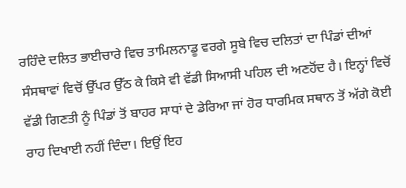ਰਹਿੰਦੇ ਦਲਿਤ ਭਾਈਚਾਰੇ ਵਿਚ ਤਾਮਿਲਨਾਡੂ ਵਰਗੇ ਸੂਬੇ ਵਿਚ ਦਲਿਤਾਂ ਦਾ ਪਿੰਡਾਂ ਦੀਆਂ ਸੰਸਥਾਵਾਂ ਵਿਚੋਂ ਉੱਪਰ ਉੱਠ ਕੇ ਕਿਸੇ ਵੀ ਵੱਡੀ ਸਿਆਸੀ ਪਹਿਲ ਦੀ ਅਣਹੋਂਦ ਹੈ। ਇਨ੍ਹਾਂ ਵਿਚੋਂ ਵੱਡੀ ਗਿਣਤੀ ਨੂੰ ਪਿੰਡਾਂ ਤੋਂ ਬਾਹਰ ਸਾਧਾਂ ਦੇ ਡੇਰਿਆ ਜਾਂ ਹੋਰ ਧਾਰਮਿਕ ਸਥਾਨ ਤੋਂ ਅੱਗੇ ਕੋਈ ਰਾਹ ਦਿਖਾਈ ਨਹੀਂ ਦਿੰਦਾ। ਇਉਂ ਇਹ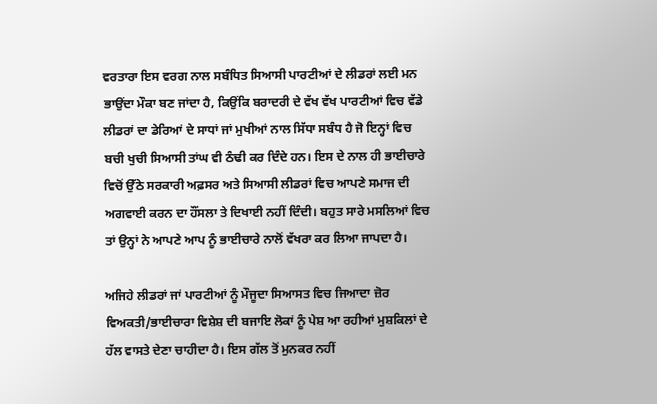ਵਰਤਾਰਾ ਇਸ ਵਰਗ ਨਾਲ ਸਬੰਧਿਤ ਸਿਆਸੀ ਪਾਰਟੀਆਂ ਦੇ ਲੀਡਰਾਂ ਲਈ ਮਨ ਭਾਉਂਦਾ ਮੌਕਾ ਬਣ ਜਾਂਦਾ ਹੈ, ਕਿਉਂਕਿ ਬਰਾਦਰੀ ਦੇ ਵੱਖ ਵੱਖ ਪਾਰਟੀਆਂ ਵਿਚ ਵੱਡੇ ਲੀਡਰਾਂ ਦਾ ਡੇਰਿਆਂ ਦੇ ਸਾਧਾਂ ਜਾਂ ਮੁਖੀਆਂ ਨਾਲ ਸਿੱਧਾ ਸਬੰਧ ਹੈ ਜੋ ਇਨ੍ਹਾਂ ਵਿਚ ਬਚੀ ਖੁਚੀ ਸਿਆਸੀ ਤਾਂਘ ਵੀ ਠੰਢੀ ਕਰ ਦਿੰਦੇ ਹਨ। ਇਸ ਦੇ ਨਾਲ ਹੀ ਭਾਈਚਾਰੇ ਵਿਚੋਂ ਉੱਠੇ ਸਰਕਾਰੀ ਅਫ਼ਸਰ ਅਤੇ ਸਿਆਸੀ ਲੀਡਰਾਂ ਵਿਚ ਆਪਣੇ ਸਮਾਜ ਦੀ ਅਗਵਾਈ ਕਰਨ ਦਾ ਹੌਂਸਲਾ ਤੇ ਦਿਖਾਈ ਨਹੀਂ ਦਿੰਦੀ। ਬਹੁਤ ਸਾਰੇ ਮਸਲਿਆਂ ਵਿਚ ਤਾਂ ਉਨ੍ਹਾਂ ਨੇ ਆਪਣੇ ਆਪ ਨੂੰ ਭਾਈਚਾਰੇ ਨਾਲੋਂ ਵੱਖਰਾ ਕਰ ਲਿਆ ਜਾਪਦਾ ਹੈ।

ਅਜਿਹੇ ਲੀਡਰਾਂ ਜਾਂ ਪਾਰਟੀਆਂ ਨੂੰ ਮੌਜੂਦਾ ਸਿਆਸਤ ਵਿਚ ਜਿਆਦਾ ਜ਼ੋਰ ਵਿਅਕਤੀ/ਭਾਈਚਾਰਾ ਵਿਸ਼ੇਸ਼ ਦੀ ਬਜਾਇ ਲੋਕਾਂ ਨੂੰ ਪੇਸ਼ ਆ ਰਹੀਆਂ ਮੁਸ਼ਕਿਲਾਂ ਦੇ ਹੱਲ ਵਾਸਤੇ ਦੇਣਾ ਚਾਹੀਦਾ ਹੈ। ਇਸ ਗੱਲ ਤੋਂ ਮੁਨਕਰ ਨਹੀਂ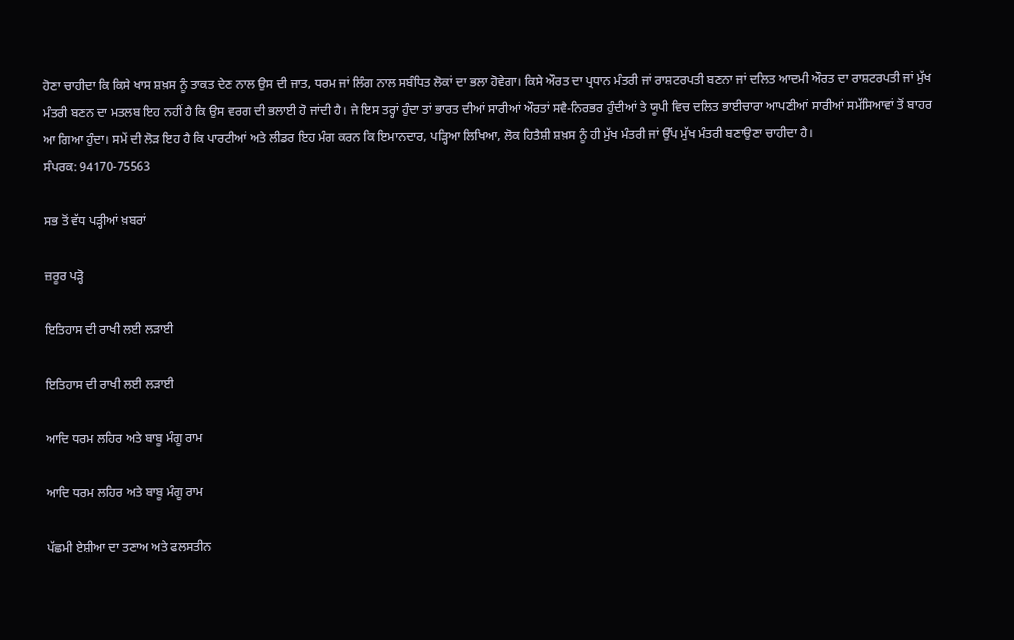ਹੋਣਾ ਚਾਹੀਦਾ ਕਿ ਕਿਸੇ ਖਾਸ ਸ਼ਖ਼ਸ ਨੂੰ ਤਾਕਤ ਦੇਣ ਨਾਲ ਉਸ ਦੀ ਜਾਤ, ਧਰਮ ਜਾਂ ਲਿੰਗ ਨਾਲ ਸਬੰਧਿਤ ਲੋਕਾਂ ਦਾ ਭਲਾ ਹੋਵੇਗਾ। ਕਿਸੇ ਔਰਤ ਦਾ ਪ੍ਰਧਾਨ ਮੰਤਰੀ ਜਾਂ ਰਾਸ਼ਟਰਪਤੀ ਬਣਨਾ ਜਾਂ ਦਲਿਤ ਆਦਮੀ ਔਰਤ ਦਾ ਰਾਸ਼ਟਰਪਤੀ ਜਾਂ ਮੁੱਖ ਮੰਤਰੀ ਬਣਨ ਦਾ ਮਤਲਬ ਇਹ ਨਹੀਂ ਹੈ ਕਿ ਉਸ ਵਰਗ ਦੀ ਭਲਾਈ ਹੋ ਜਾਂਦੀ ਹੈ। ਜੇ ਇਸ ਤਰ੍ਹਾਂ ਹੁੰਦਾ ਤਾਂ ਭਾਰਤ ਦੀਆਂ ਸਾਰੀਆਂ ਔਰਤਾਂ ਸਵੈ-ਨਿਰਭਰ ਹੁੰਦੀਆਂ ਤੇ ਯੂਪੀ ਵਿਚ ਦਲਿਤ ਭਾਈਚਾਰਾ ਆਪਣੀਆਂ ਸਾਰੀਆਂ ਸਮੱਸਿਆਵਾਂ ਤੋਂ ਬਾਹਰ ਆ ਗਿਆ ਹੁੰਦਾ। ਸਮੇਂ ਦੀ ਲੋੜ ਇਹ ਹੈ ਕਿ ਪਾਰਟੀਆਂ ਅਤੇ ਲੀਡਰ ਇਹ ਮੰਗ ਕਰਨ ਕਿ ਇਮਾਨਦਾਰ, ਪੜ੍ਹਿਆ ਲਿਖਿਆ, ਲੋਕ ਹਿਤੈਸ਼ੀ ਸ਼ਖ਼ਸ ਨੂੰ ਹੀ ਮੁੱਖ ਮੰਤਰੀ ਜਾਂ ਉੱਪ ਮੁੱਖ ਮੰਤਰੀ ਬਣਾਉਣਾ ਚਾਹੀਦਾ ਹੈ।
ਸੰਪਰਕ: 94170-75563

ਸਭ ਤੋਂ ਵੱਧ ਪੜ੍ਹੀਆਂ ਖ਼ਬਰਾਂ

ਜ਼ਰੂਰ ਪੜ੍ਹੋ

ਇਤਿਹਾਸ ਦੀ ਰਾਖੀ ਲਈ ਲੜਾਈ

ਇਤਿਹਾਸ ਦੀ ਰਾਖੀ ਲਈ ਲੜਾਈ

ਆਦਿ ਧਰਮ ਲਹਿਰ ਅਤੇ ਬਾਬੂ ਮੰਗੂ ਰਾਮ

ਆਦਿ ਧਰਮ ਲਹਿਰ ਅਤੇ ਬਾਬੂ ਮੰਗੂ ਰਾਮ

ਪੱਛਮੀ ਏਸ਼ੀਆ ਦਾ ਤਣਾਅ ਅਤੇ ਫਲਸਤੀਨ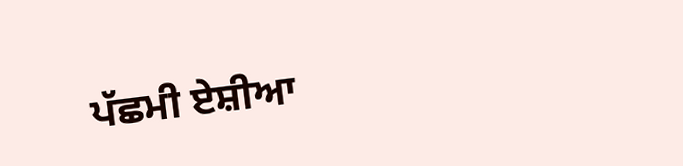ਪੱਛਮੀ ਏਸ਼ੀਆ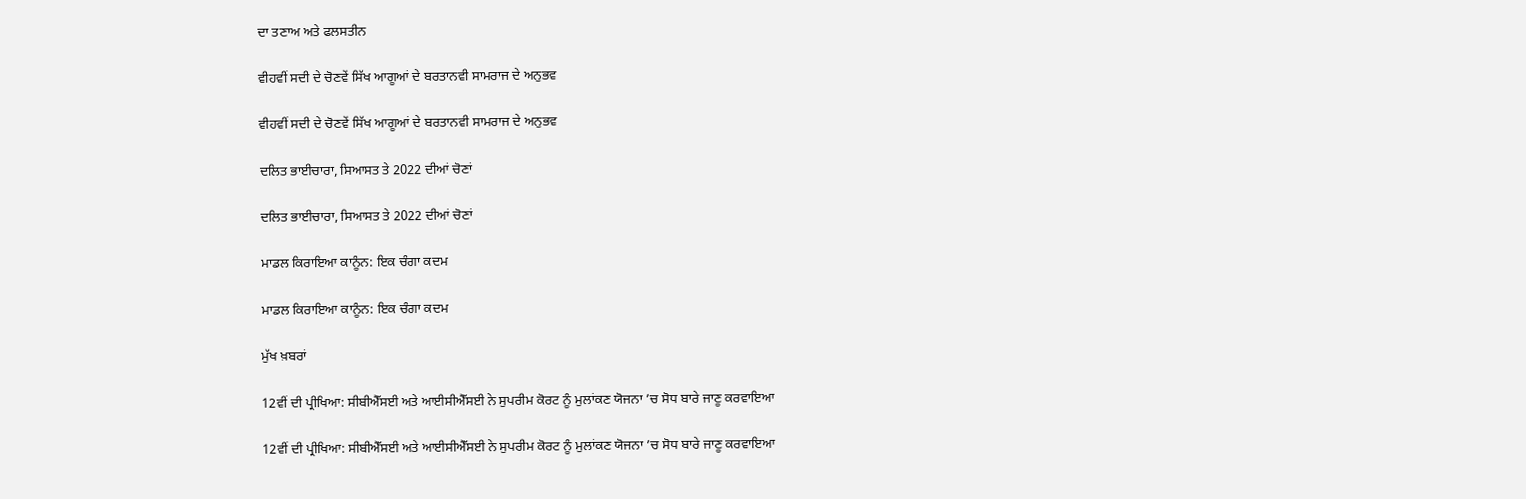ਦਾ ਤਣਾਅ ਅਤੇ ਫਲਸਤੀਨ

ਵੀਹਵੀਂ ਸਦੀ ਦੇ ਚੋਣਵੇਂ ਸਿੱਖ ਆਗੂਆਂ ਦੇ ਬਰਤਾਨਵੀ ਸਾਮਰਾਜ ਦੇ ਅਨੁਭਵ

ਵੀਹਵੀਂ ਸਦੀ ਦੇ ਚੋਣਵੇਂ ਸਿੱਖ ਆਗੂਆਂ ਦੇ ਬਰਤਾਨਵੀ ਸਾਮਰਾਜ ਦੇ ਅਨੁਭਵ

ਦਲਿਤ ਭਾਈਚਾਰਾ, ਸਿਆਸਤ ਤੇ 2022 ਦੀਆਂ ਚੋਣਾਂ

ਦਲਿਤ ਭਾਈਚਾਰਾ, ਸਿਆਸਤ ਤੇ 2022 ਦੀਆਂ ਚੋਣਾਂ

ਮਾਡਲ ਕਿਰਾਇਆ ਕਾਨੂੰਨ: ਇਕ ਚੰਗਾ ਕਦਮ

ਮਾਡਲ ਕਿਰਾਇਆ ਕਾਨੂੰਨ: ਇਕ ਚੰਗਾ ਕਦਮ

ਮੁੱਖ ਖ਼ਬਰਾਂ

12ਵੀਂ ਦੀ ਪ੍ਰੀਖਿਆ: ਸੀਬੀਐੱਸਈ ਅਤੇ ਆਈਸੀਐੱਸਈ ਨੇ ਸੁਪਰੀਮ ਕੋਰਟ ਨੂੰ ਮੁਲਾਂਕਣ ਯੋਜਨਾ ’ਚ ਸੋਧ ਬਾਰੇ ਜਾਣੂ ਕਰਵਾਇਆ

12ਵੀਂ ਦੀ ਪ੍ਰੀਖਿਆ: ਸੀਬੀਐੱਸਈ ਅਤੇ ਆਈਸੀਐੱਸਈ ਨੇ ਸੁਪਰੀਮ ਕੋਰਟ ਨੂੰ ਮੁਲਾਂਕਣ ਯੋਜਨਾ ’ਚ ਸੋਧ ਬਾਰੇ ਜਾਣੂ ਕਰਵਾਇਆ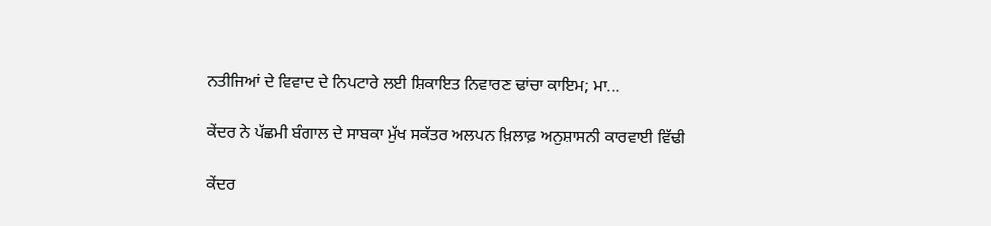ਨਤੀਜਿਆਂ ਦੇ ਵਿਵਾਦ ਦੇ ਨਿਪਟਾਰੇ ਲਈ ਸ਼ਿਕਾਇਤ ਨਿਵਾਰਣ ਢਾਂਚਾ ਕਾਇਮ; ਮਾ...

ਕੇਂਦਰ ਨੇ ਪੱਛਮੀ ਬੰਗਾਲ ਦੇ ਸਾਬਕਾ ਮੁੱਖ ਸਕੱਤਰ ਅਲਪਨ ਖ਼ਿਲਾਫ਼ ਅਨੁਸ਼ਾਸਨੀ ਕਾਰਵਾਈ ਵਿੱਢੀ

ਕੇਂਦਰ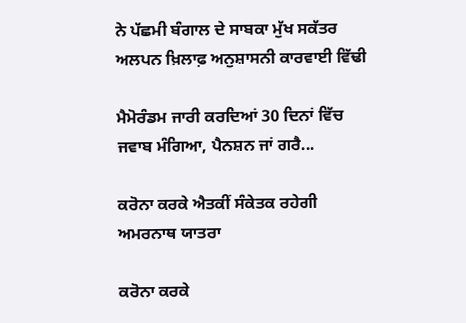ਨੇ ਪੱਛਮੀ ਬੰਗਾਲ ਦੇ ਸਾਬਕਾ ਮੁੱਖ ਸਕੱਤਰ ਅਲਪਨ ਖ਼ਿਲਾਫ਼ ਅਨੁਸ਼ਾਸਨੀ ਕਾਰਵਾਈ ਵਿੱਢੀ

ਮੈਮੋਰੰਡਮ ਜਾਰੀ ਕਰਦਿਆਂ 30 ਦਿਨਾਂ ਵਿੱਚ ਜਵਾਬ ਮੰਗਿਆ, ਪੈਨਸ਼ਨ ਜਾਂ ਗਰੈ...

ਕਰੋਨਾ ਕਰਕੇ ਐਤਕੀਂ ਸੰਕੇਤਕ ਰਹੇਗੀ ਅਮਰਨਾਥ ਯਾਤਰਾ

ਕਰੋਨਾ ਕਰਕੇ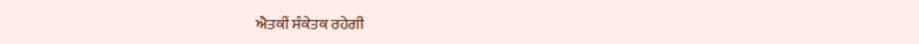ਐਤਕੀਂ ਸੰਕੇਤਕ ਰਹੇਗੀ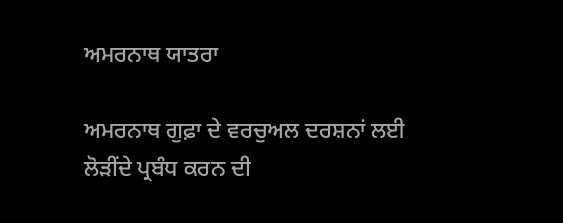ਅਮਰਨਾਥ ਯਾਤਰਾ

ਅਮਰਨਾਥ ਗੁਫ਼ਾ ਦੇ ਵਰਚੁਅਲ ਦਰਸ਼ਨਾਂ ਲਈ ਲੋੜੀਂਦੇ ਪ੍ਰਬੰਧ ਕਰਨ ਦੀ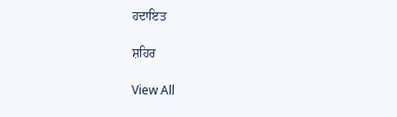ਹਦਾਇਤ

ਸ਼ਹਿਰ

View All